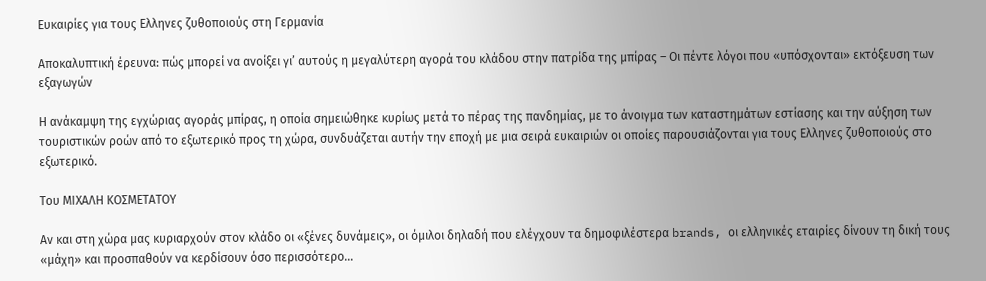Ευκαιρίες για τους Ελληνες ζυθοποιούς στη Γερμανία

Αποκαλυπτική έρευνα: πώς μπορεί να ανοίξει γι’ αυτούς η μεγαλύτερη αγορά του κλάδου στην πατρίδα της μπίρας – Οι πέντε λόγοι που «υπόσχονται» εκτόξευση των εξαγωγών

Η ανάκαμψη της εγχώριας αγοράς μπίρας, η οποία σημειώθηκε κυρίως μετά το πέρας της πανδημίας, με το άνοιγμα των καταστημάτων εστίασης και την αύξηση των τουριστικών ροών από το εξωτερικό προς τη χώρα, συνδυάζεται αυτήν την εποχή με μια σειρά ευκαιριών οι οποίες παρουσιάζονται για τους Ελληνες ζυθοποιούς στο εξωτερικό.

Του ΜΙΧΑΛΗ ΚΟΣΜΕΤΑΤΟΥ

Αν και στη χώρα μας κυριαρχούν στον κλάδο οι «ξένες δυνάμεις», οι όμιλοι δηλαδή που ελέγχουν τα δημοφιλέστερα brands, οι ελληνικές εταιρίες δίνουν τη δική τους «μάχη» και προσπαθούν να κερδίσουν όσο περισσότερο…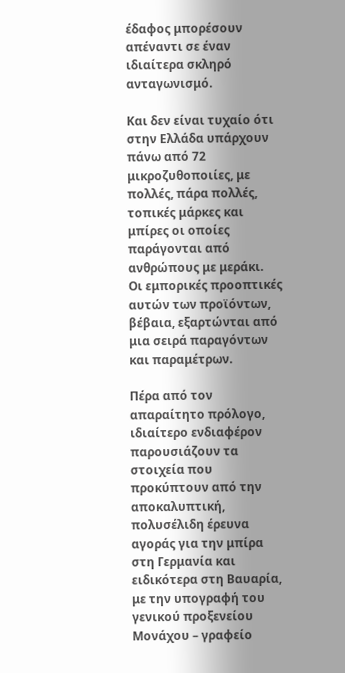έδαφος μπορέσουν απέναντι σε έναν ιδιαίτερα σκληρό ανταγωνισμό.

Και δεν είναι τυχαίο ότι στην Ελλάδα υπάρχουν πάνω από 72 μικροζυθοποιίες, με πολλές, πάρα πολλές, τοπικές μάρκες και μπίρες οι οποίες παράγονται από ανθρώπους με μεράκι.
Οι εμπορικές προοπτικές αυτών των προϊόντων, βέβαια, εξαρτώνται από μια σειρά παραγόντων και παραμέτρων.

Πέρα από τον απαραίτητο πρόλογο, ιδιαίτερο ενδιαφέρον παρουσιάζουν τα στοιχεία που προκύπτουν από την αποκαλυπτική, πολυσέλιδη έρευνα αγοράς για την μπίρα στη Γερμανία και ειδικότερα στη Βαυαρία, με την υπογραφή του γενικού προξενείου Μονάχου – γραφείο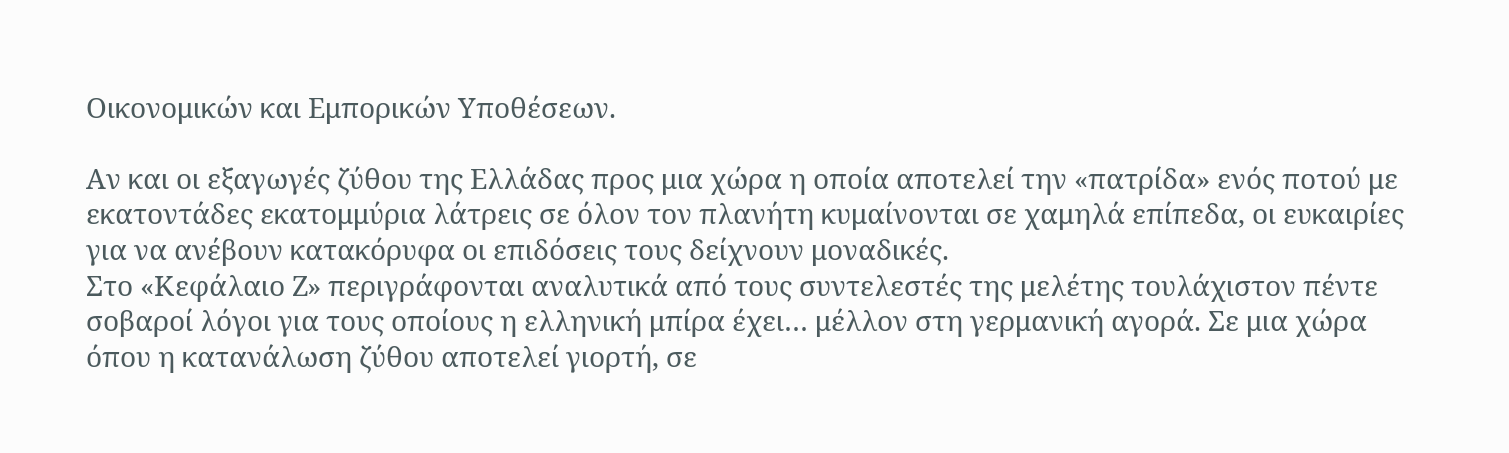Οικονομικών και Εμπορικών Υποθέσεων.

Αν και οι εξαγωγές ζύθου της Ελλάδας προς μια χώρα η οποία αποτελεί την «πατρίδα» ενός ποτού με εκατοντάδες εκατομμύρια λάτρεις σε όλον τον πλανήτη κυμαίνονται σε χαμηλά επίπεδα, οι ευκαιρίες για να ανέβουν κατακόρυφα οι επιδόσεις τους δείχνουν μοναδικές.
Στο «Κεφάλαιο Ζ» περιγράφονται αναλυτικά από τους συντελεστές της μελέτης τουλάχιστον πέντε σοβαροί λόγοι για τους οποίους η ελληνική μπίρα έχει… μέλλον στη γερμανική αγορά. Σε μια χώρα όπου η κατανάλωση ζύθου αποτελεί γιορτή, σε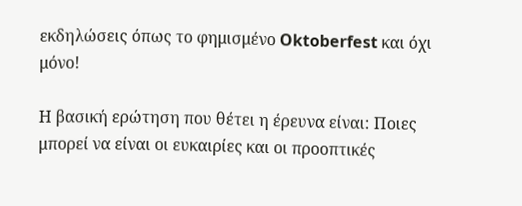εκδηλώσεις όπως το φημισμένο Oktoberfest και όχι μόνο!

Η βασική ερώτηση που θέτει η έρευνα είναι: Ποιες μπορεί να είναι οι ευκαιρίες και οι προοπτικές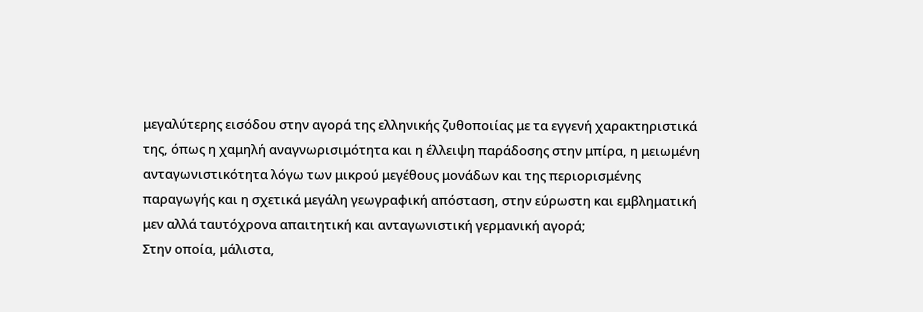μεγαλύτερης εισόδου στην αγορά της ελληνικής ζυθοποιίας με τα εγγενή χαρακτηριστικά της, όπως η χαμηλή αναγνωρισιμότητα και η έλλειψη παράδοσης στην μπίρα, η μειωμένη ανταγωνιστικότητα λόγω των μικρού μεγέθους μονάδων και της περιορισμένης παραγωγής και η σχετικά μεγάλη γεωγραφική απόσταση, στην εύρωστη και εμβληματική μεν αλλά ταυτόχρονα απαιτητική και ανταγωνιστική γερμανική αγορά;
Στην οποία, μάλιστα,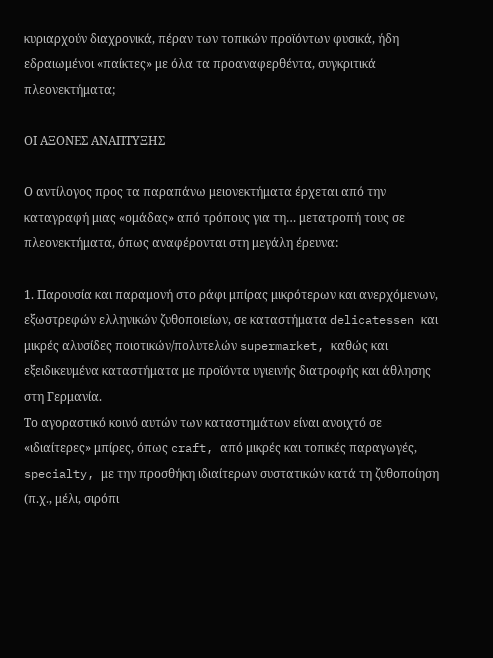κυριαρχούν διαχρονικά, πέραν των τοπικών προϊόντων φυσικά, ήδη εδραιωμένοι «παίκτες» με όλα τα προαναφερθέντα, συγκριτικά πλεονεκτήματα;

ΟΙ ΑΞΟΝΕΣ ΑΝΑΠΤΥΞΗΣ

Ο αντίλογος προς τα παραπάνω μειονεκτήματα έρχεται από την καταγραφή μιας «ομάδας» από τρόπους για τη… μετατροπή τους σε πλεονεκτήματα, όπως αναφέρονται στη μεγάλη έρευνα:

1. Παρουσία και παραμονή στο ράφι μπίρας μικρότερων και ανερχόμενων, εξωστρεφών ελληνικών ζυθοποιείων, σε καταστήματα delicatessen και μικρές αλυσίδες ποιοτικών/πολυτελών supermarket, καθώς και εξειδικευμένα καταστήματα με προϊόντα υγιεινής διατροφής και άθλησης στη Γερμανία.
Το αγοραστικό κοινό αυτών των καταστημάτων είναι ανοιχτό σε «ιδιαίτερες» μπίρες, όπως craft, από μικρές και τοπικές παραγωγές, specialty, με την προσθήκη ιδιαίτερων συστατικών κατά τη ζυθοποίηση (π.χ., μέλι, σιρόπι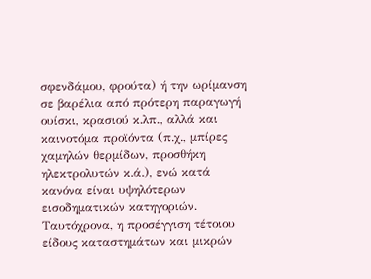σφενδάμου, φρούτα) ή την ωρίμανση σε βαρέλια από πρότερη παραγωγή ουίσκι, κρασιού κ.λπ., αλλά και καινοτόμα προϊόντα (π.χ., μπίρες χαμηλών θερμίδων, προσθήκη ηλεκτρολυτών κ.ά.), ενώ κατά κανόνα είναι υψηλότερων εισοδηματικών κατηγοριών.
Ταυτόχρονα, η προσέγγιση τέτοιου είδους καταστημάτων και μικρών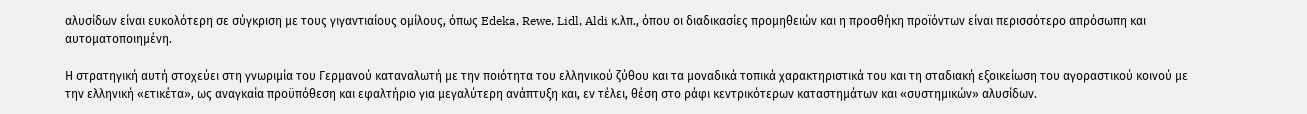αλυσίδων είναι ευκολότερη σε σύγκριση με τους γιγαντιαίους ομίλους, όπως Edeka, Rewe, Lidl, Aldi κ.λπ., όπου οι διαδικασίες προμηθειών και η προσθήκη προϊόντων είναι περισσότερο απρόσωπη και αυτοματοποιημένη.

Η στρατηγική αυτή στοχεύει στη γνωριμία του Γερμανού καταναλωτή με την ποιότητα του ελληνικού ζύθου και τα μοναδικά τοπικά χαρακτηριστικά του και τη σταδιακή εξοικείωση του αγοραστικού κοινού με την ελληνική «ετικέτα», ως αναγκαία προϋπόθεση και εφαλτήριο για μεγαλύτερη ανάπτυξη και, εν τέλει, θέση στο ράφι κεντρικότερων καταστημάτων και «συστημικών» αλυσίδων.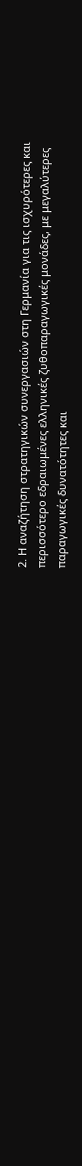2. Η αναζήτηση στρατηγικών συνεργασιών στη Γερμανία για τις ισχυρότερες και περισσότερο εδραιωμένες ελληνικές ζυθοπαραγωγικές μονάδες, με μεγαλύτερες παραγωγικές δυνατότητες και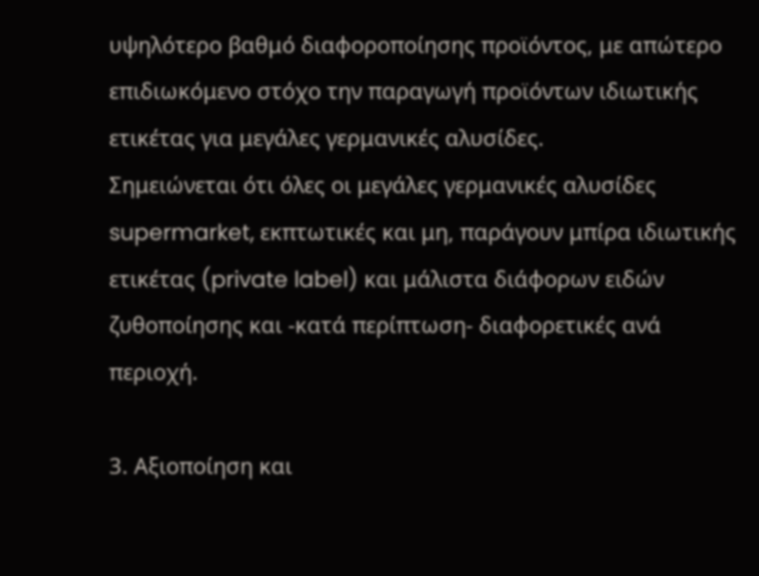υψηλότερο βαθμό διαφοροποίησης προϊόντος, με απώτερο επιδιωκόμενο στόχο την παραγωγή προϊόντων ιδιωτικής ετικέτας για μεγάλες γερμανικές αλυσίδες.
Σημειώνεται ότι όλες οι μεγάλες γερμανικές αλυσίδες supermarket, εκπτωτικές και μη, παράγουν μπίρα ιδιωτικής ετικέτας (private label) και μάλιστα διάφορων ειδών ζυθοποίησης και -κατά περίπτωση- διαφορετικές ανά περιοχή.

3. Αξιοποίηση και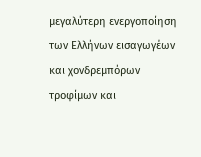μεγαλύτερη ενεργοποίηση των Ελλήνων εισαγωγέων και χονδρεμπόρων τροφίμων και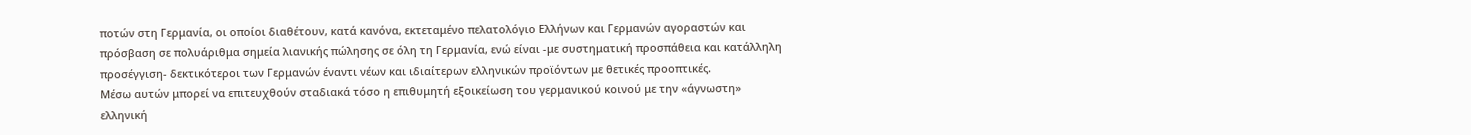ποτών στη Γερμανία, οι οποίοι διαθέτουν, κατά κανόνα, εκτεταμένο πελατολόγιο Ελλήνων και Γερμανών αγοραστών και πρόσβαση σε πολυάριθμα σημεία λιανικής πώλησης σε όλη τη Γερμανία, ενώ είναι -με συστηματική προσπάθεια και κατάλληλη προσέγγιση- δεκτικότεροι των Γερμανών έναντι νέων και ιδιαίτερων ελληνικών προϊόντων με θετικές προοπτικές.
Μέσω αυτών μπορεί να επιτευχθούν σταδιακά τόσο η επιθυμητή εξοικείωση του γερμανικού κοινού με την «άγνωστη» ελληνική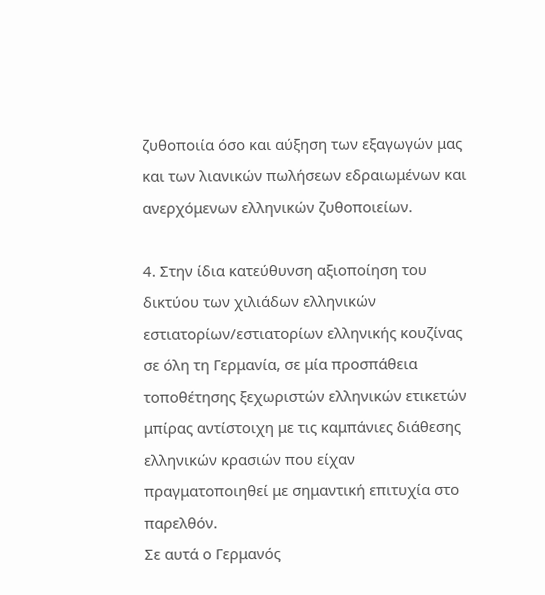ζυθοποιία όσο και αύξηση των εξαγωγών μας και των λιανικών πωλήσεων εδραιωμένων και ανερχόμενων ελληνικών ζυθοποιείων.

4. Στην ίδια κατεύθυνση αξιοποίηση του δικτύου των χιλιάδων ελληνικών εστιατορίων/εστιατορίων ελληνικής κουζίνας σε όλη τη Γερμανία, σε μία προσπάθεια τοποθέτησης ξεχωριστών ελληνικών ετικετών μπίρας αντίστοιχη με τις καμπάνιες διάθεσης ελληνικών κρασιών που είχαν πραγματοποιηθεί με σημαντική επιτυχία στο παρελθόν.
Σε αυτά ο Γερμανός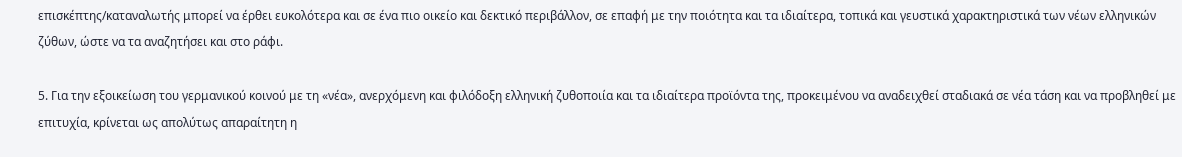επισκέπτης/καταναλωτής μπορεί να έρθει ευκολότερα και σε ένα πιο οικείο και δεκτικό περιβάλλον, σε επαφή με την ποιότητα και τα ιδιαίτερα, τοπικά και γευστικά χαρακτηριστικά των νέων ελληνικών ζύθων, ώστε να τα αναζητήσει και στο ράφι.

5. Για την εξοικείωση του γερμανικού κοινού με τη «νέα», ανερχόμενη και φιλόδοξη ελληνική ζυθοποιία και τα ιδιαίτερα προϊόντα της, προκειμένου να αναδειχθεί σταδιακά σε νέα τάση και να προβληθεί με επιτυχία, κρίνεται ως απολύτως απαραίτητη η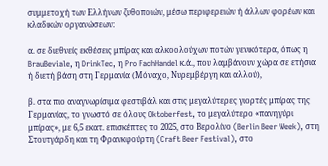συμμετοχή των Ελλήνων ζυθοποιών, μέσω περιφερειών ή άλλων φορέων και κλαδικών οργανώσεων:

α. σε διεθνείς εκθέσεις μπίρας και αλκοολούχων ποτών γενικότερα, όπως η BrauBeviale, η DrinkTec, η Pro FachHandel κ.ά., που λαμβάνουν χώρα σε ετήσια ή διετή βάση στη Γερμανία (Μόναχο, Νυρεμβέργη και αλλού),

β. στα πιο αναγνωρίσιμα φεστιβάλ και στις μεγαλύτερες γιορτές μπίρας της Γερμανίας, το γνωστό σε όλους Oktoberfest, το μεγαλύτερο «πανηγύρι μπίρας», με 6,5 εκατ. επισκέπτες το 2025, στο Βερολίνο (Berlin Beer Week), στη Στουτγάρδη και τη Φρανκφούρτη (Craft Beer Festival), στο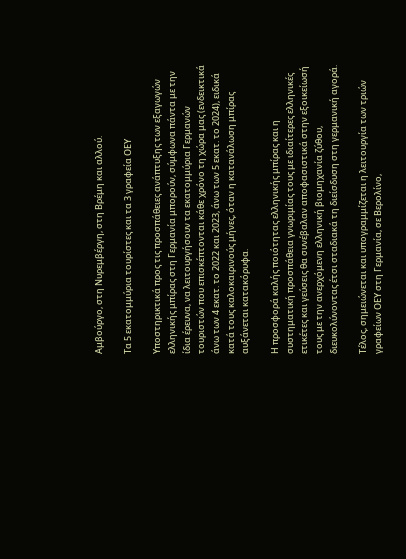Αμβούργο, στη Νυρεμβέργη, στη Βρέμη και αλλού.

Τα 5 εκατομμύρια τουρίστες και τα 3 γραφεία ΟΕΥ

Υποστηρικτικά προς τις προσπάθειες ανάπτυξης των εξαγωγών ελληνικής μπίρας στη Γερμανία μπορούν, σύμφωνα πάντα με την ίδια έρευνα, να λειτουργήσουν τα εκατομμύρια Γερμανών τουριστών που επισκέπτονται κάθε χρόνο τη χώρα μας (ενδεικτικά άνω των 4 εκατ. το 2022 και 2023, άνω των 5 εκατ. το 2024), ειδικά κατά τους καλοκαιρινούς μήνες, όταν η κατανάλωση μπίρας αυξάνεται κατακόρυφα.

Η προσφορά καλής ποιότητας ελληνικής μπίρας και η συστηματική προσπάθεια γνωριμίας τους με ιδιαίτερες ελληνικές ετικέτες και γεύσεις θα συνέβαλαν αποφασιστικά στην εξοικείωσή τους με την ανερχόμενη ελληνική βιομηχανία ζύθου, διευκολύνοντας έτσι σταδιακά τη διείσδυση στη γερμανική αγορά.

Τέλος, σημειώνεται και υπογραμμίζεται η λειτουργία των τριών γραφείων ΟΕΥ στη Γερμανία, σε Βερολίνο,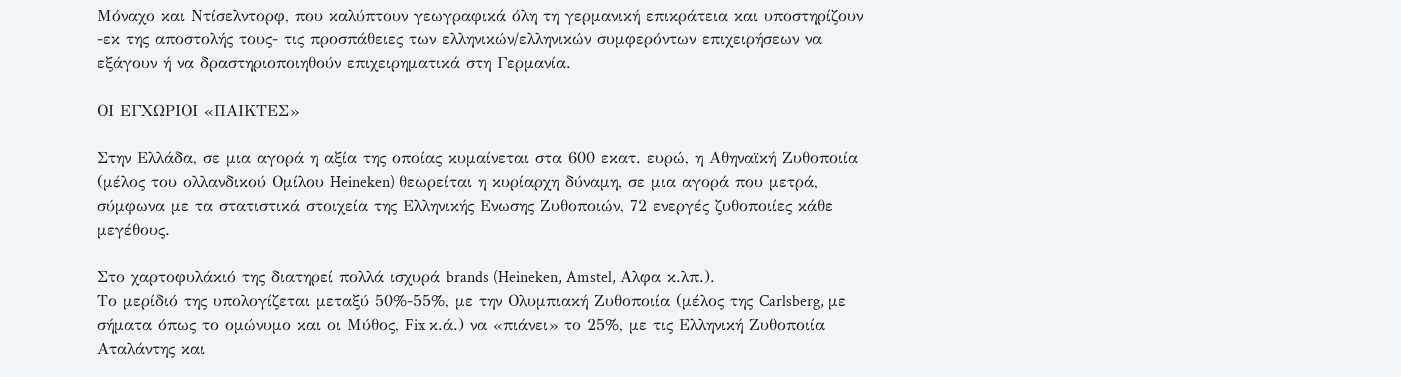Μόναχο και Ντίσελντορφ, που καλύπτουν γεωγραφικά όλη τη γερμανική επικράτεια και υποστηρίζουν -εκ της αποστολής τους- τις προσπάθειες των ελληνικών/ελληνικών συμφερόντων επιχειρήσεων να εξάγουν ή να δραστηριοποιηθούν επιχειρηματικά στη Γερμανία.

ΟΙ ΕΓΧΩΡΙΟΙ «ΠΑΙΚΤΕΣ»

Στην Ελλάδα, σε μια αγορά η αξία της οποίας κυμαίνεται στα 600 εκατ. ευρώ, η Αθηναϊκή Ζυθοποιία (μέλος του ολλανδικού Ομίλου Heineken) θεωρείται η κυρίαρχη δύναμη, σε μια αγορά που μετρά, σύμφωνα με τα στατιστικά στοιχεία της Ελληνικής Ενωσης Ζυθοποιών, 72 ενεργές ζυθοποιίες κάθε μεγέθους.

Στο χαρτοφυλάκιό της διατηρεί πολλά ισχυρά brands (Heineken, Amstel, Αλφα κ.λπ.).
Το μερίδιό της υπολογίζεται μεταξύ 50%-55%, με την Ολυμπιακή Ζυθοποιία (μέλος της Carlsberg, με σήματα όπως το ομώνυμο και οι Μύθος, Fix κ.ά.) να «πιάνει» το 25%, με τις Ελληνική Ζυθοποιία Αταλάντης και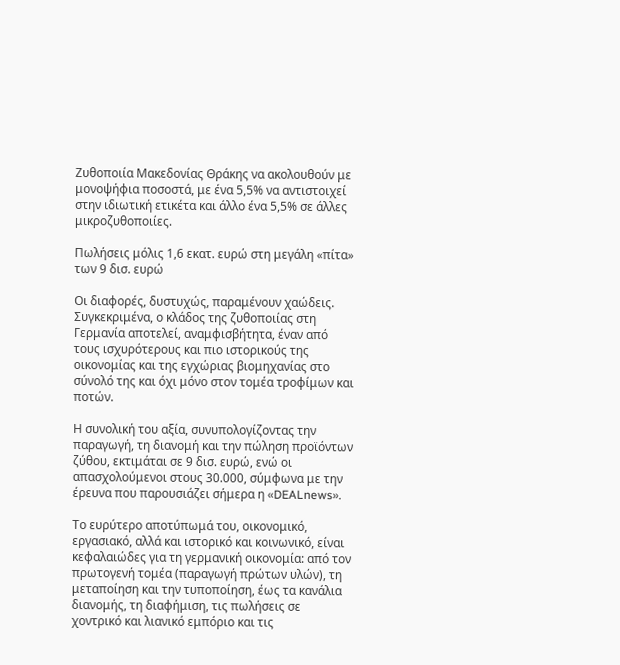Ζυθοποιία Μακεδονίας Θράκης να ακολουθούν με μονοψήφια ποσοστά, με ένα 5,5% να αντιστοιχεί στην ιδιωτική ετικέτα και άλλο ένα 5,5% σε άλλες μικροζυθοποιίες.

Πωλήσεις μόλις 1,6 εκατ. ευρώ στη μεγάλη «πίτα» των 9 δισ. ευρώ

Οι διαφορές, δυστυχώς, παραμένουν χαώδεις. Συγκεκριμένα, ο κλάδος της ζυθοποιίας στη Γερμανία αποτελεί, αναμφισβήτητα, έναν από τους ισχυρότερους και πιο ιστορικούς της οικονομίας και της εγχώριας βιομηχανίας στο σύνολό της και όχι μόνο στον τομέα τροφίμων και ποτών.

Η συνολική του αξία, συνυπολογίζοντας την παραγωγή, τη διανομή και την πώληση προϊόντων ζύθου, εκτιμάται σε 9 δισ. ευρώ, ενώ οι απασχολούμενοι στους 30.000, σύμφωνα με την έρευνα που παρουσιάζει σήμερα η «DEALnews».

Το ευρύτερο αποτύπωμά του, οικονομικό, εργασιακό, αλλά και ιστορικό και κοινωνικό, είναι κεφαλαιώδες για τη γερμανική οικονομία: από τον πρωτογενή τομέα (παραγωγή πρώτων υλών), τη μεταποίηση και την τυποποίηση, έως τα κανάλια διανομής, τη διαφήμιση, τις πωλήσεις σε χοντρικό και λιανικό εμπόριο και τις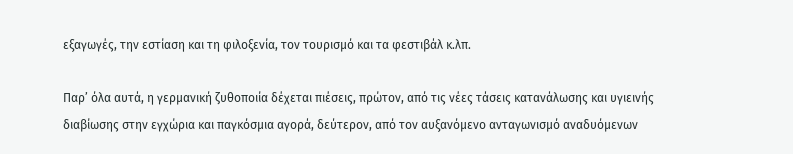εξαγωγές, την εστίαση και τη φιλοξενία, τον τουρισμό και τα φεστιβάλ κ.λπ.

Παρ’ όλα αυτά, η γερμανική ζυθοποιία δέχεται πιέσεις, πρώτον, από τις νέες τάσεις κατανάλωσης και υγιεινής διαβίωσης στην εγχώρια και παγκόσμια αγορά, δεύτερον, από τον αυξανόμενο ανταγωνισμό αναδυόμενων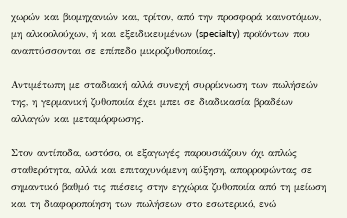χωρών και βιομηχανιών και, τρίτον, από την προσφορά καινοτόμων, μη αλκοολούχων, ή και εξειδικευμένων (specialty) προϊόντων που αναπτύσσονται σε επίπεδο μικροζυθοποιίας.

Αντιμέτωπη με σταδιακή αλλά συνεχή συρρίκνωση των πωλήσεών της, η γερμανική ζυθοποιία έχει μπει σε διαδικασία βραδέων αλλαγών και μεταμόρφωσης.

Στον αντίποδα, ωστόσο, οι εξαγωγές παρουσιάζουν όχι απλώς σταθερότητα, αλλά και επιταχυνόμενη αύξηση, απορροφώντας σε σημαντικό βαθμό τις πιέσεις στην εγχώρια ζυθοποιία από τη μείωση και τη διαφοροποίηση των πωλήσεων στο εσωτερικό, ενώ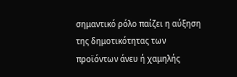σημαντικό ρόλο παίζει η αύξηση της δημοτικότητας των προϊόντων άνευ ή χαμηλής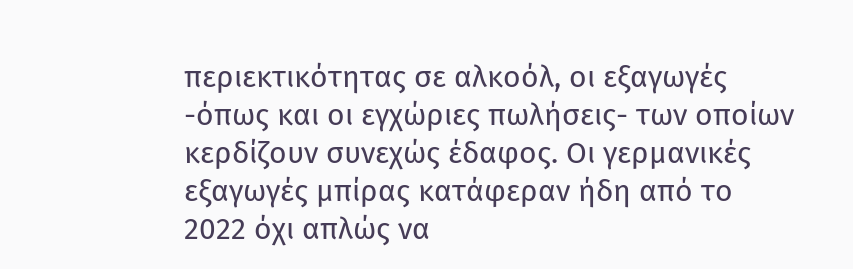περιεκτικότητας σε αλκοόλ, οι εξαγωγές -όπως και οι εγχώριες πωλήσεις- των οποίων κερδίζουν συνεχώς έδαφος. Οι γερμανικές εξαγωγές μπίρας κατάφεραν ήδη από το 2022 όχι απλώς να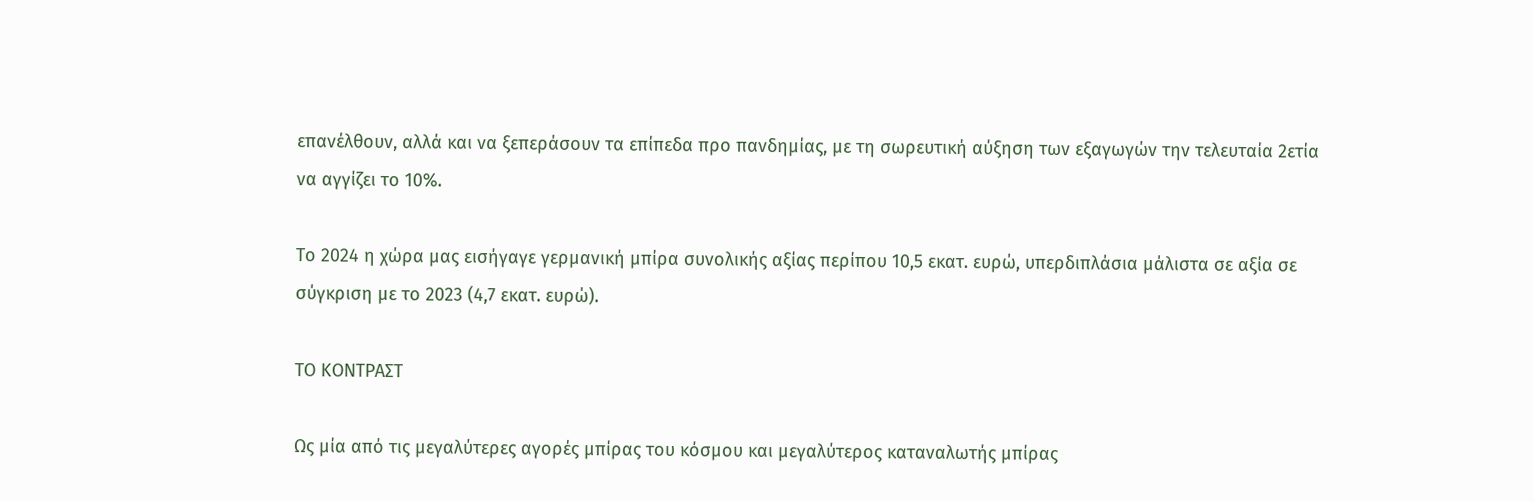επανέλθουν, αλλά και να ξεπεράσουν τα επίπεδα προ πανδημίας, με τη σωρευτική αύξηση των εξαγωγών την τελευταία 2ετία να αγγίζει το 10%.

Το 2024 η χώρα μας εισήγαγε γερμανική μπίρα συνολικής αξίας περίπου 10,5 εκατ. ευρώ, υπερδιπλάσια μάλιστα σε αξία σε σύγκριση με το 2023 (4,7 εκατ. ευρώ).

ΤΟ ΚΟΝΤΡΑΣΤ

Ως μία από τις μεγαλύτερες αγορές μπίρας του κόσμου και μεγαλύτερος καταναλωτής μπίρας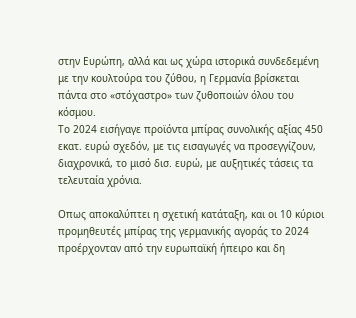στην Ευρώπη, αλλά και ως χώρα ιστορικά συνδεδεμένη με την κουλτούρα του ζύθου, η Γερμανία βρίσκεται πάντα στο «στόχαστρο» των ζυθοποιών όλου του κόσμου.
Το 2024 εισήγαγε προϊόντα μπίρας συνολικής αξίας 450 εκατ. ευρώ σχεδόν, με τις εισαγωγές να προσεγγίζουν, διαχρονικά, το μισό δισ. ευρώ, με αυξητικές τάσεις τα τελευταία χρόνια.

Οπως αποκαλύπτει η σχετική κατάταξη, και οι 10 κύριοι προμηθευτές μπίρας της γερμανικής αγοράς το 2024 προέρχονταν από την ευρωπαϊκή ήπειρο και δη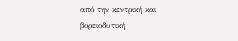από την κεντρική και βορειοδυτική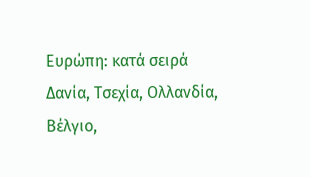Ευρώπη: κατά σειρά Δανία, Τσεχία, Ολλανδία, Βέλγιο,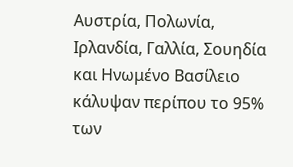Αυστρία, Πολωνία, Ιρλανδία, Γαλλία, Σουηδία και Ηνωμένο Βασίλειο κάλυψαν περίπου το 95% των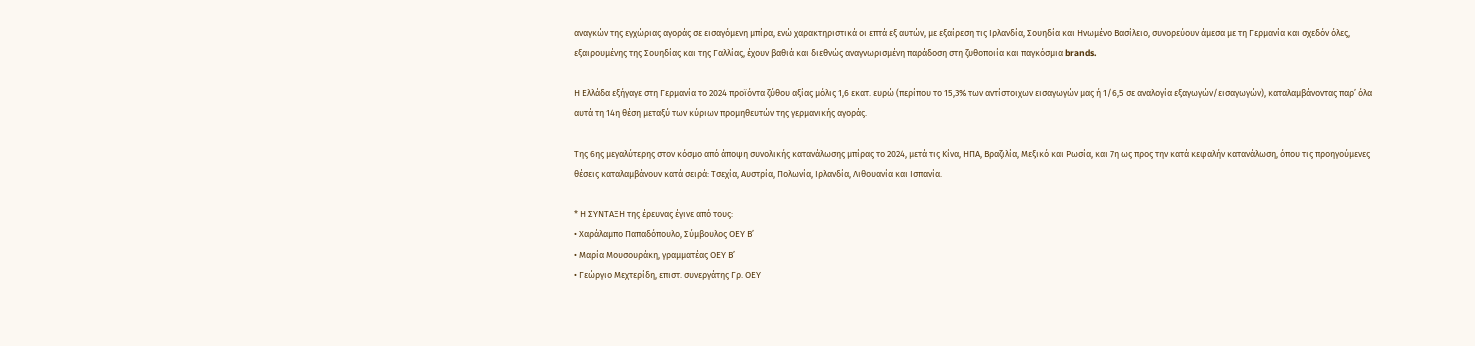αναγκών της εγχώριας αγοράς σε εισαγόμενη μπίρα, ενώ χαρακτηριστικά οι επτά εξ αυτών, με εξαίρεση τις Ιρλανδία, Σουηδία και Ηνωμένο Βασίλειο, συνορεύουν άμεσα με τη Γερμανία και σχεδόν όλες, εξαιρουμένης της Σουηδίας και της Γαλλίας, έχουν βαθιά και διεθνώς αναγνωρισμένη παράδοση στη ζυθοποιία και παγκόσμια brands.

Η Ελλάδα εξήγαγε στη Γερμανία το 2024 προϊόντα ζύθου αξίας μόλις 1,6 εκατ. ευρώ (περίπου το 15,3% των αντίστοιχων εισαγωγών μας ή 1/6,5 σε αναλογία εξαγωγών/εισαγωγών), καταλαμβάνοντας παρ’ όλα αυτά τη 14η θέση μεταξύ των κύριων προμηθευτών της γερμανικής αγοράς.

Της 6ης μεγαλύτερης στον κόσμο από άποψη συνολικής κατανάλωσης μπίρας το 2024, μετά τις Κίνα, ΗΠΑ, Βραζιλία, Μεξικό και Ρωσία, και 7η ως προς την κατά κεφαλήν κατανάλωση, όπου τις προηγούμενες θέσεις καταλαμβάνουν κατά σειρά: Τσεχία, Αυστρία, Πολωνία, Ιρλανδία, Λιθουανία και Ισπανία.

* Η ΣΥΝΤΑΞΗ της έρευνας έγινε από τους:
• Χαράλαμπο Παπαδόπουλο, Σύμβουλος ΟΕΥ Β’
• Μαρία Μουσουράκη, γραμματέας ΟΕΥ Β’
• Γεώργιο Μεχτερίδη, επιστ. συνεργάτης Γρ. ΟΕΥ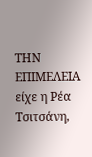ΤΗΝ ΕΠΙΜΕΛΕΙΑ είχε η Ρέα Τσιτσάνη,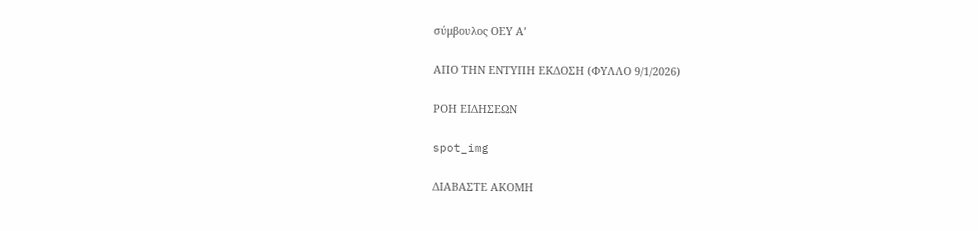σύμβουλος ΟΕΥ Α’

ΑΠΟ ΤΗΝ ΕΝΤΥΠΗ ΕΚΔΟΣΗ (ΦΥΛΛΟ 9/1/2026)

ΡΟΗ ΕΙΔΗΣΕΩΝ

spot_img

ΔΙΑΒΑΣΤΕ ΑΚΟΜΗ